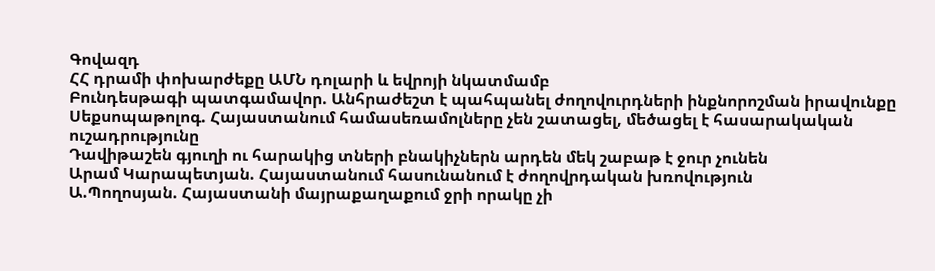Գովազդ
ՀՀ դրամի փոխարժեքը ԱՄՆ դոլարի և եվրոյի նկատմամբ
Բունդեսթագի պատգամավոր. Անհրաժեշտ է պահպանել ժողովուրդների ինքնորոշման իրավունքը
Սեքսոպաթոլոգ. Հայաստանում համասեռամոլները չեն շատացել, մեծացել է հասարակական ուշադրությունը
Դավիթաշեն գյուղի ու հարակից տների բնակիչներն արդեն մեկ շաբաթ է ջուր չունեն
Արամ Կարապետյան. Հայաստանում հասունանում է ժողովրդական խռովություն
Ա.Պողոսյան. Հայաստանի մայրաքաղաքում ջրի որակը չի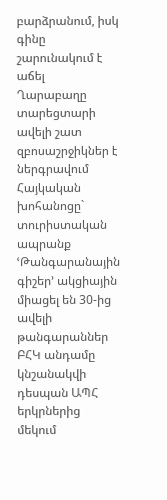բարձրանում, իսկ գինը շարունակում է աճել
Ղարաբաղը տարեցտարի ավելի շատ զբոսաշրջիկներ է ներգրավում
Հայկական խոհանոցը` տուրիստական ապրանք
ՙԹանգարանային գիշեր՚ ակցիային միացել են 30-ից ավելի թանգարաններ
ԲՀԿ անդամը կնշանակվի դեսպան ԱՊՀ երկրներից մեկում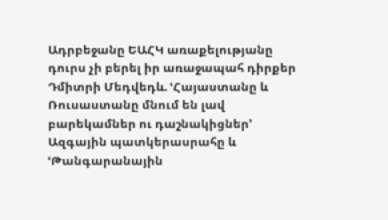Ադրբեջանը ԵԱՀԿ առաքելությանը դուրս չի բերել իր առաջապահ դիրքեր
Դմիտրի Մեդվեդև. ՙՀայաստանը և Ռուսաստանը մնում են լավ բարեկամներ ու դաշնակիցներ՚
Ազգային պատկերասրահը և ՙԹանգարանային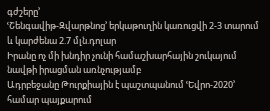գժշերը՚
ՙՇենգավիթ-Զվարթնոց՚ երկաթուղին կառուցվի 2-3 տարում և կարժենա 2.7 մլն.դոլար
Իրանը ոչ մի խնդիր չունի համաշխարհային շուկայում նավթի իրացման առնչությամբ
Ադրբեջանը Թուրքիային է պաշտպանում ՙԵվրո-2020՚ համար պայքարում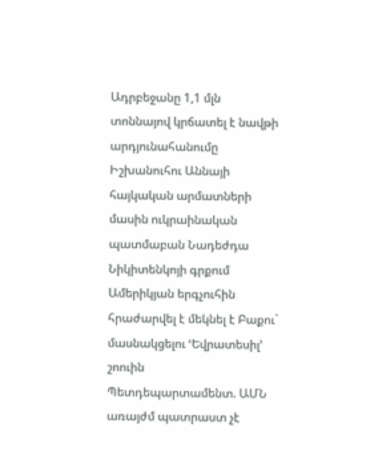Ադրբեջանը 1,1 մլն տոննայով կրճատել է նավթի արդյունահանումը
Իշխանուհու Աննայի հայկական արմատների մասին ուկրաինական պատմաբան Նադեժդա Նիկիտենկոյի գրքում
Ամերիկյան երգչուհին հրաժարվել է մեկնել է Բաքու` մասնակցելու ՙԵվրատեսիլ՚ շոուին
Պետդեպարտամենտ. ԱՄՆ առայժմ պատրաստ չէ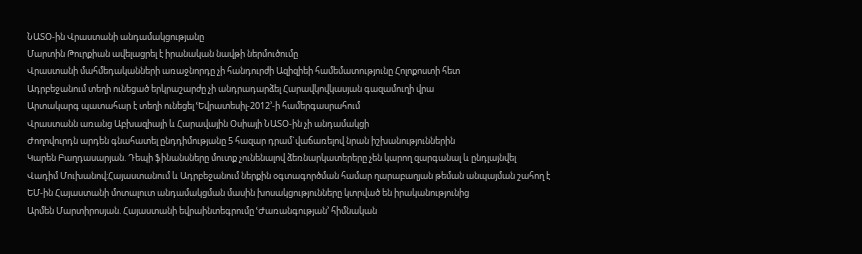ՆԱՏՕ-ին Վրաստանի անդամակցությանը
Մարտին Թուրքիան ավելացրել է իրանական նավթի ներմուծումը
Վրաստանի մահմեդականների առաջնորդը չի հանդուրժի Ազիզիեի համեմատությունը Հոլոքոստի հետ
Ադրբեջանում տեղի ունեցած երկրաշարժը չի անդրադարձել Հարավկովկասյան գազամուղի վրա
Արտակարգ պատահար է տեղի ունեցել ՙԵվրատեսիլ-2012՚-ի համերգասրահում
Վրաստանն առանց Աբխազիայի և Հարավային Օսիայի ՆԱՏՕ-ին չի անդամակցի
Ժողովուրդն արդեն գնահատել ընդդիմությանը 5 հազար դրամ`վաճառելով նրան իշխանություններին
Կարեն Բաղդասարյան. Դեպի ֆինանսները մուտք չունենալով ձեռնարկատերերը չեն կարող զարգանալ և ընդլայնվել
Վադիմ Մուխանով:Հայաստանում և Ադրբեջանում ներքին օգտագործման համար ղարաբաղյան թեման անպայման շահող է
ԵՄ-ին Հայաստանի մոտալուտ անդամակցման մասին խոսակցությունները կտրված են իրականությունից
Արմեն Մարտիրոսյան. Հայաստանի եվրաինտեգրումը ՙԺառանգության՚ հիմնական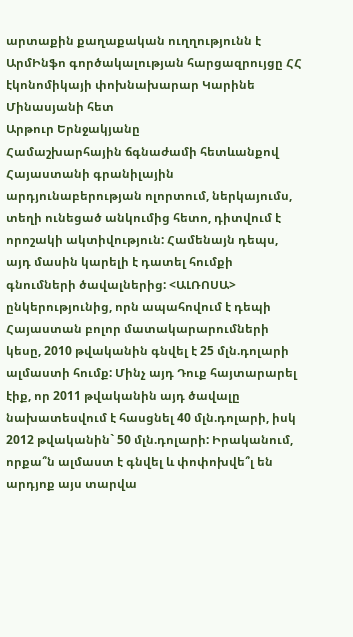արտաքին քաղաքական ուղղությունն է
ԱրմԻնֆո գործակալության հարցազրույցը ՀՀ էկոնոմիկայի փոխնախարար Կարինե Մինասյանի հետ
Արթուր Երնջակյանը
Համաշխարհային ճգնաժամի հետևանքով Հայաստանի գրանիլային արդյունաբերության ոլորտում, ներկայումս, տեղի ունեցած անկումից հետո, դիտվում է որոշակի ակտիվություն: Համենայն դեպս, այդ մասին կարելի է դատել հումքի գնումների ծավալներից: <ԱԼՌՈՍԱ> ընկերությունից, որն ապահովում է դեպի Հայաստան բոլոր մատակարարումների կեսը, 2010 թվականին գնվել է 25 մլն.դոլարի ալմաստի հումք: Մինչ այդ Դուք հայտարարել էիք, որ 2011 թվականին այդ ծավալը նախատեսվում է հասցնել 40 մլն.դոլարի, իսկ 2012 թվականին` 50 մլն.դոլարի: Իրականում, որքա՞ն ալմաստ է գնվել և փոփոխվե՞լ են արդյոք այս տարվա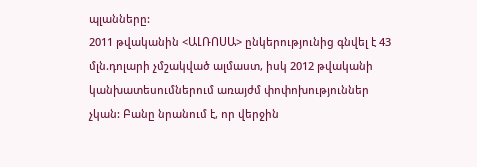պլանները:
2011 թվականին <ԱԼՌՈՍԱ> ընկերությունից գնվել է 43 մլն.դոլարի չմշակված ալմաստ, իսկ 2012 թվականի կանխատեսումներում առայժմ փոփոխություններ չկան: Բանը նրանում է, որ վերջին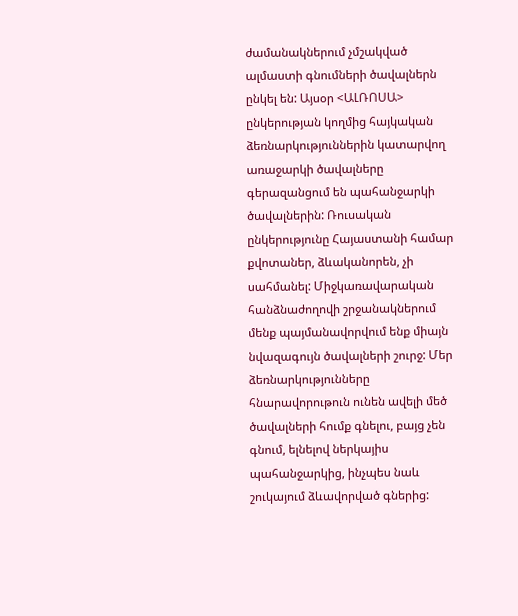ժամանակներում չմշակված ալմաստի գնումների ծավալներն ընկել են: Այսօր <ԱԼՌՈՍԱ> ընկերության կողմից հայկական ձեռնարկություններին կատարվող առաջարկի ծավալները գերազանցում են պահանջարկի ծավալներին: Ռուսական ընկերությունը Հայաստանի համար քվոտաներ, ձևականորեն, չի սահմանել: Միջկառավարական հանձնաժողովի շրջանակներում մենք պայմանավորվում ենք միայն նվազագույն ծավալների շուրջ: Մեր ձեռնարկությունները հնարավորութուն ունեն ավելի մեծ ծավալների հումք գնելու, բայց չեն գնում, ելնելով ներկայիս պահանջարկից, ինչպես նաև շուկայում ձևավորված գներից: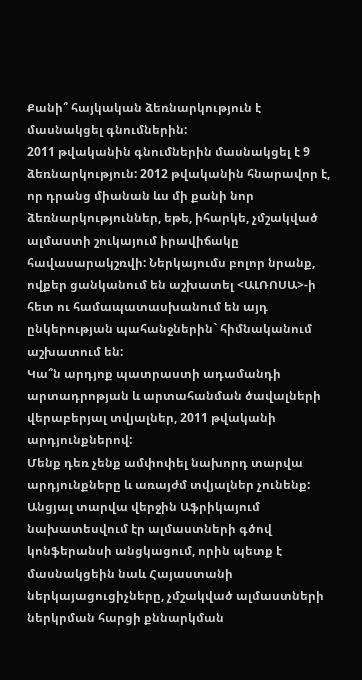Քանի՞ հայկական ձեռնարկություն է մասնակցել գնումներին:
2011 թվականին գնումներին մասնակցել է 9 ձեռնարկություն: 2012 թվականին հնարավոր է, որ դրանց միանան ևս մի քանի նոր ձեռնարկություններ, եթե, իհարկե, չմշակված ալմաստի շուկայում իրավիճակը հավասարակշռվի: Ներկայումս բոլոր նրանք, ովքեր ցանկանում են աշխատել <ԱԼՌՈՍԱ>-ի հետ ու համապատասխանում են այդ ընկերության պահանջներին` հիմնականում աշխատում են:
Կա՞ն արդյոք պատրաստի ադամանդի արտադրոթյան և արտահանման ծավալների վերաբերյալ տվյալներ, 2011 թվականի արդյունքներով:
Մենք դեռ չենք ամփոփել նախորդ տարվա արդյունքները և առայժմ տվյալներ չունենք:
Անցյալ տարվա վերջին Աֆրիկայում նախատեսվում էր ալմաստների գծով կոնֆերանսի անցկացում, որին պետք է մասնակցեին նաև Հայաստանի ներկայացուցիչները, չմշակված ալմաստների ներկրման հարցի քննարկման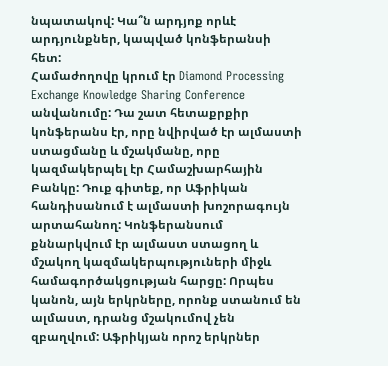նպատակով: Կա՞ն արդյոք որևէ արդյունքներ, կապված կոնֆերանսի հետ:
Համաժողովը կրում էր Diamond Processing Exchange Knowledge Sharing Conference անվանումը: Դա շատ հետաքրքիր կոնֆերանս էր, որը նվիրված էր ալմաստի ստացմանը և մշակմանը, որը կազմակերպել էր Համաշխարհային Բանկը: Դուք գիտեք, որ Աֆրիկան հանդիսանում է ալմաստի խոշորագույն արտահանող: Կոնֆերանսում քննարկվում էր ալմաստ ստացող և մշակող կազմակերպություների միջև համագործակցության հարցը: Որպես կանոն, այն երկրները, որոնք ստանում են ալմաստ, դրանց մշակումով չեն զբաղվում: Աֆրիկյան որոշ երկրներ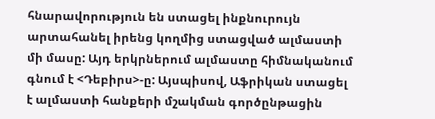հնարավորություն են ստացել ինքնուրույն արտահանել իրենց կողմից ստացված ալմաստի մի մասը: Այդ երկրներում ալմաստը հիմնականում գնում է <Դեբիրս>-ը: Այսպիսով, Աֆրիկան ստացել է ալմաստի հանքերի մշակման գործընթացին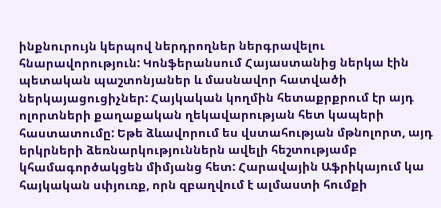ինքնուրույն կերպով ներդրողներ ներգրավելու հնարավորություն: Կոնֆերանսում Հայաստանից ներկա էին պետական պաշտոնյաներ և մասնավոր հատվածի ներկայացուցիչներ: Հայկական կողմին հետաքրքրում էր այդ ոլորտների քաղաքական ղեկավարության հետ կապերի հաստատումը: Եթե ձևավորում ես վստահության մթնոլորտ, այդ երկրների ձեռնարկություններն ավելի հեշտությամբ կհամագործակցեն միմյանց հետ: Հարավային Աֆրիկայում կա հայկական սփյուռք, որն զբաղվում է ալմաստի հումքի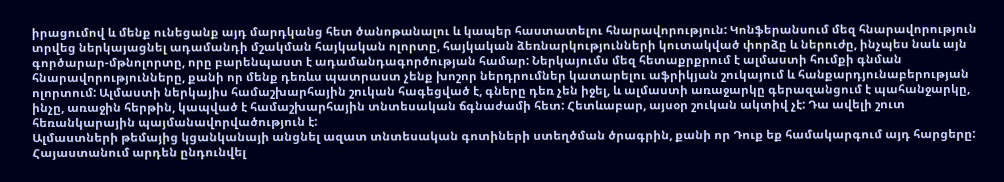իրացումով և մենք ունեցանք այդ մարդկանց հետ ծանոթանալու և կապեր հաստատելու հնարավորություն: Կոնֆերանսում մեզ հնարավորություն տրվեց ներկայացնել ադամանդի մշակման հայկական ոլորտը, հայկական ձեռնարկությունների կուտակված փորձը և ներուժը, ինչպես նաև այն գործարար-մթնոլորտը, որը բարենպաստ է ադամանդագործության համար: Ներկայումս մեզ հետաքրքրում է ալմաստի հումքի գնման հնարավորությունները, քանի որ մենք դեռևս պատրաստ չենք խոշոր ներդրումներ կատարելու աֆրիկյան շուկայում և հանքարդյունաբերության ոլորտում: Ալմաստի ներկայիս համաշխարհային շուկան հագեցված է, գները դեռ չեն իջել, և ալմաստի առաջարկը գերազանցում է պահանջարկը, ինչը, առաջին հերթին, կապված է համաշխարհային տնտեսական ճգնաժամի հետ: Հետևաբար, այսօր շուկան ակտիվ չէ: Դա ավելի շուտ հեռանկարային պայմանավորվածություն է:
Ալմաստների թեմայից կցանկանայի անցնել ազատ տնտեսական գոտիների ստեղծման ծրագրին, քանի որ Դուք եք համակարգում այդ հարցերը: Հայաստանում արդեն ընդունվել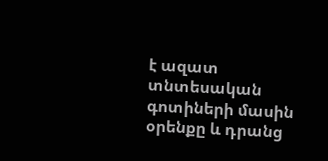է ազատ տնտեսական գոտիների մասին օրենքը և դրանց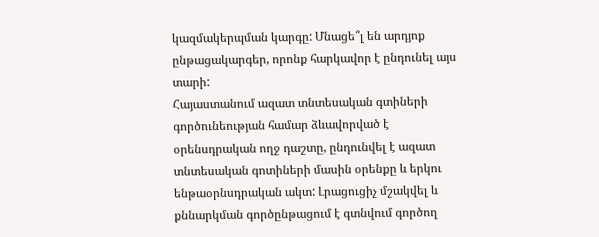կազմակերպման կարգը: Մնացե՞լ են արդյոք ընթացակարգեր, որոնք հարկավոր է ընդունել այս տարի:
Հայաստանում ազատ տնտեսական գտիների գործունեության համար ձևավորված է օրենսդրական ողջ դաշտը, ընդունվել է ազատ տնտեսական գոտիների մասին օրենքը և երկու ենթաօրնսդրական ակտ: Լրացուցիչ մշակվել և քննարկման գործընթացում է գտնվում գործող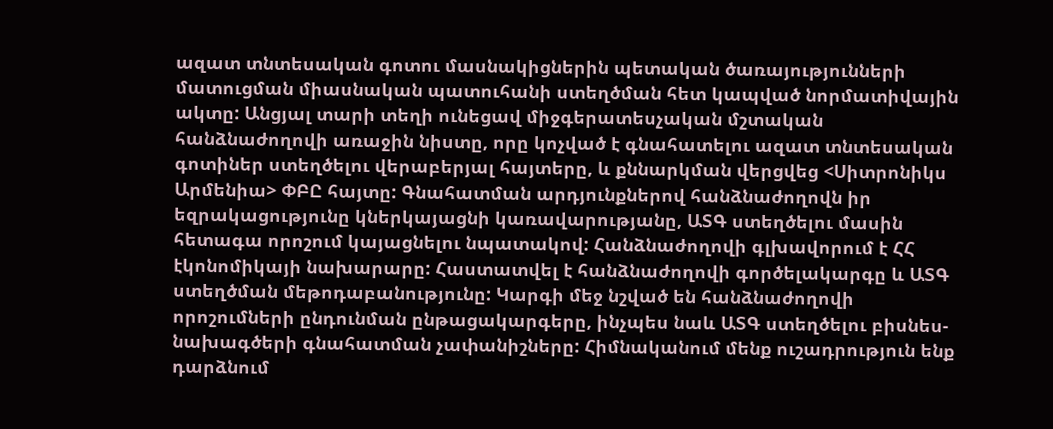ազատ տնտեսական գոտու մասնակիցներին պետական ծառայությունների մատուցման միասնական պատուհանի ստեղծման հետ կապված նորմատիվային ակտը: Անցյալ տարի տեղի ունեցավ միջգերատեսչական մշտական հանձնաժողովի առաջին նիստը, որը կոչված է գնահատելու ազատ տնտեսական գոտիներ ստեղծելու վերաբերյալ հայտերը, և քննարկման վերցվեց <Սիտրոնիկս Արմենիա> ՓԲԸ հայտը: Գնահատման արդյունքներով հանձնաժողովն իր եզրակացությունը կներկայացնի կառավարությանը, ԱՏԳ ստեղծելու մասին հետագա որոշում կայացնելու նպատակով: Հանձնաժողովի գլխավորում է ՀՀ էկոնոմիկայի նախարարը: Հաստատվել է հանձնաժողովի գործելակարգը և ԱՏԳ ստեղծման մեթոդաբանությունը: Կարգի մեջ նշված են հանձնաժողովի որոշումների ընդունման ընթացակարգերը, ինչպես նաև ԱՏԳ ստեղծելու բիսնես-նախագծերի գնահատման չափանիշները: Հիմնականում մենք ուշադրություն ենք դարձնում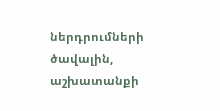ներդրումների ծավալին, աշխատանքի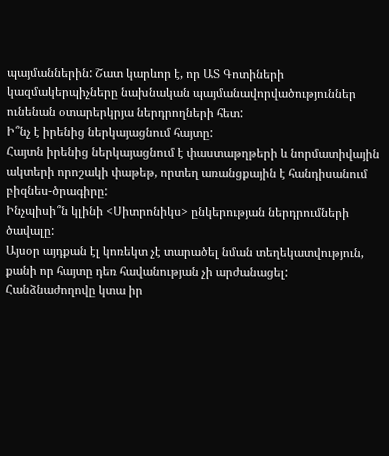պայմաններին: Շատ կարևոր է, որ ԱՏ Գոտիների կազմակերպիչները նախնական պայմանավորվածություններ ունենան օտարերկրյա ներդրողների հետ:
Ի՞նչ է իրենից ներկայացնում հայտը:
Հայտն իրենից ներկայացնում է փաստաթղթերի և նորմատիվային ակտերի որոշակի փաթեթ, որտեղ առանցքային է հանդիսանում բիզնես-ծրագիրը:
Ինչպիսի՞ն կլինի <Սիտրոնիկս> ընկերության ներդրումների ծավալը:
Այսօր այդքան էլ կոռեկտ չէ տարածել նման տեղեկատվություն, քանի որ հայտը դեռ հավանության չի արժանացել: Հանձնաժողովը կտա իր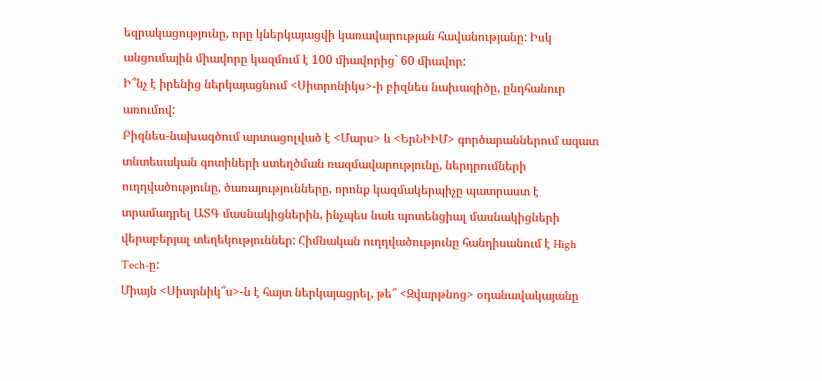եզրակացությունը, որը կներկայացվի կառավարության հավանությանը: Իսկ անցումային միավորը կազմում է 100 միավորից` 60 միավոր:
Ի՞նչ է իրենից ներկայացնում <Սիտրոնիկս>-ի բիզնես նախագիծը, ընդհանուր առումով:
Բիզնես-նախագծում արտացոլված է <Մարս> և <ԵրՆԻԻՄ> գործարաններում ազատ տնտեսական գոտիների ստեղծման ռազմավարությունը, ներդրումների ուղղվածությունը, ծառայությունները, որոնք կազմակերպիչը պատրաստ է տրամադրել ԱՏԳ մասնակիցներին, ինչպես նաև պոտենցիալ մասնակիցների վերաբերյալ տեղեկություններ: Հիմնական ուղղվածությունը հանդիսանում է High Tech-ը:
Միայն <Սիտրնիկ՞ս>-ն է հայտ ներկայացրել, թե՞ <Զվարթնոց> օդանավակայանը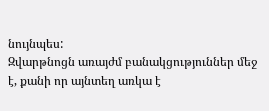նույնպես:
Զվարթնոցն առայժմ բանակցություններ մեջ է, քանի որ այնտեղ առկա է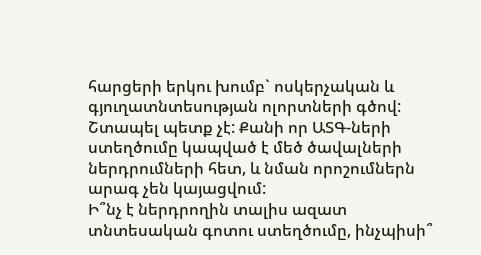հարցերի երկու խումբ` ոսկերչական և գյուղատնտեսության ոլորտների գծով: Շտապել պետք չէ: Քանի որ ԱՏԳ-ների ստեղծումը կապված է մեծ ծավալների ներդրումների հետ, և նման որոշումներն արագ չեն կայացվում:
Ի՞նչ է ներդրողին տալիս ազատ տնտեսական գոտու ստեղծումը, ինչպիսի՞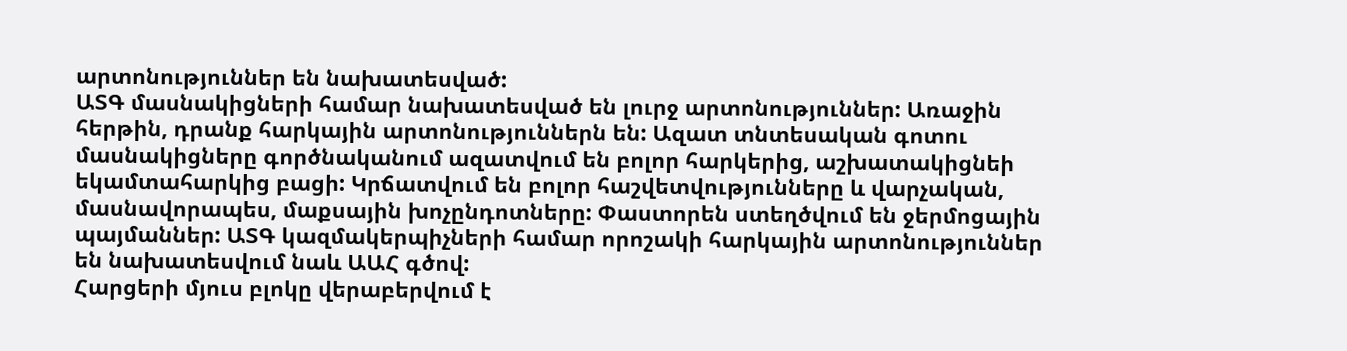արտոնություններ են նախատեսված:
ԱՏԳ մասնակիցների համար նախատեսված են լուրջ արտոնություններ: Առաջին հերթին, դրանք հարկային արտոնություններն են: Ազատ տնտեսական գոտու մասնակիցները գործնականում ազատվում են բոլոր հարկերից, աշխատակիցնեի եկամտահարկից բացի: Կրճատվում են բոլոր հաշվետվությունները և վարչական, մասնավորապես, մաքսային խոչընդոտները: Փաստորեն ստեղծվում են ջերմոցային պայմաններ: ԱՏԳ կազմակերպիչների համար որոշակի հարկային արտոնություններ են նախատեսվում նաև ԱԱՀ գծով:
Հարցերի մյուս բլոկը վերաբերվում է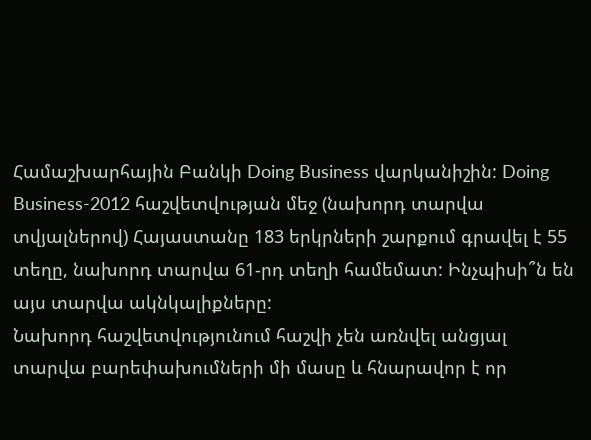Համաշխարհային Բանկի Doing Business վարկանիշին: Doing Business-2012 հաշվետվության մեջ (նախորդ տարվա տվյալներով) Հայաստանը 183 երկրների շարքում գրավել է 55 տեղը, նախորդ տարվա 61-րդ տեղի համեմատ: Ինչպիսի՞ն են այս տարվա ակնկալիքները:
Նախորդ հաշվետվությունում հաշվի չեն առնվել անցյալ տարվա բարեփախումների մի մասը և հնարավոր է որ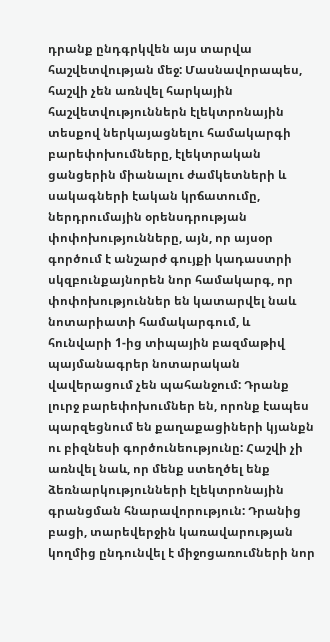դրանք ընդգրկվեն այս տարվա հաշվետվության մեջ: Մասնավորապես, հաշվի չեն առնվել հարկային հաշվետվություններն էլեկտրոնային տեսքով ներկայացնելու համակարգի բարեփոխումները, էլեկտրական ցանցերին միանալու ժամկետների և սակագների էական կրճատումը, ներդրումային օրենսդրության փոփոխությունները, այն, որ այսօր գործում է անշարժ գույքի կադաստրի սկզբունքայնորեն նոր համակարգ, որ փոփոխություններ են կատարվել նաև նոտարիատի համակարգում, և հունվարի 1-ից տիպային բազմաթիվ պայմանագրեր նոտարական վավերացում չեն պահանջում: Դրանք լուրջ բարեփոխումներ են, որոնք էապես պարզեցնում են քաղաքացիների կյանքն ու բիզնեսի գործունեությունը: Հաշվի չի առնվել նաև, որ մենք ստեղծել ենք ձեռնարկությունների էլեկտրոնային գրանցման հնարավորություն: Դրանից բացի, տարեվերջին կառավարության կողմից ընդունվել է միջոցառումների նոր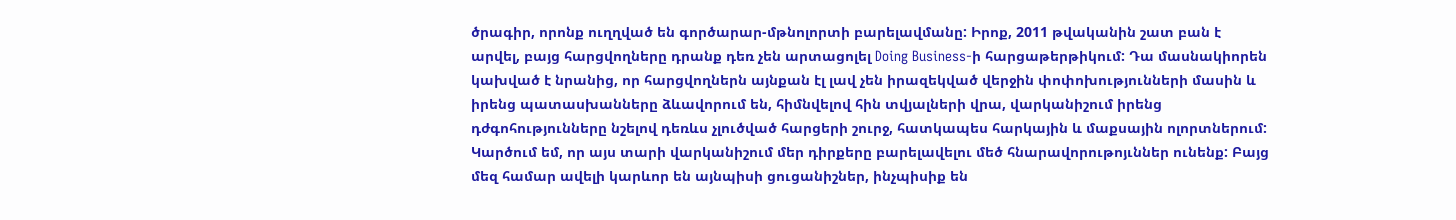ծրագիր, որոնք ուղղված են գործարար-մթնոլորտի բարելավմանը: Իրոք, 2011 թվականին շատ բան է արվել, բայց հարցվողները դրանք դեռ չեն արտացոլել Doing Business-ի հարցաթերթիկում: Դա մասնակիորեն կախված է նրանից, որ հարցվողներն այնքան էլ լավ չեն իրազեկված վերջին փոփոխությունների մասին և իրենց պատասխանները ձևավորում են, հիմնվելով հին տվյալների վրա, վարկանիշում իրենց դժգոհությունները նշելով դեռևս չլուծված հարցերի շուրջ, հատկապես հարկային և մաքսային ոլորտներում: Կարծում եմ, որ այս տարի վարկանիշում մեր դիրքերը բարելավելու մեծ հնարավորութոյւններ ունենք: Բայց մեզ համար ավելի կարևոր են այնպիսի ցուցանիշներ, ինչպիսիք են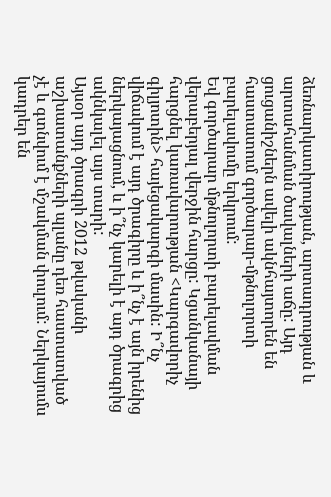ձեռնարկատիրության, արտադրության և արտահանման ծավալների աճը: Այդ ցուցանիշներն ավելի ակնհայտորեն են հաստատում գործարար-մթնոլորտի բարելավումը երկրում:
Եվ գործարար մթնոլորտի բարելավման վերաբերյալ վերջին հարցը: Կցանկանայի հարցնել կառավարության <Կարգավորիչ գիլյոտին> հայեցակարգի մասին: Ի՞նչ վիճակում է այդ ծրագիրը և ի՞նչ է այն իրենից ներկայացնում, և ի՞նչ կարելի է այդ ծրագրից ակնկալել այս տարի:
Այսօր այդ ծրագրի 2012 թվականի աշխատանքների պլանը դեռ հաստատված չէ և գտնվում է մշակման փուլում: Ներկայումս կադրեր են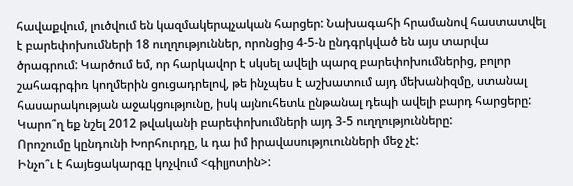հավաքվում, լուծվում են կազմակերպչական հարցեր: Նախագահի հրամանով հաստատվել է բարեփոխումների 18 ուղղություններ, որոնցից 4-5-ն ընդգրկված են այս տարվա ծրագրում: Կարծում եմ, որ հարկավոր է սկսել ավելի պարզ բարեփոխումներից, բոլոր շահագրգիռ կողմերին ցուցադրելով, թե ինչպես է աշխատում այդ մեխանիզմը, ստանալ հասարակության աջակցությունը, իսկ այնուհետև ընթանալ դեպի ավելի բարդ հարցերը:
Կարո՞ղ եք նշել 2012 թվականի բարեփոխումների այդ 3-5 ուղղությունները:
Որոշումը կընդունի Խորհուրդը, և դա իմ իրավասություունների մեջ չէ:
Ինչո՞ւ է հայեցակարգը կոչվում <գիլյոտին>: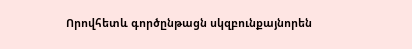Որովհետև գործընթացն սկզբունքայնորեն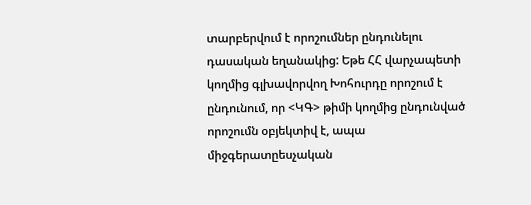տարբերվում է որոշումներ ընդունելու դասական եղանակից: Եթե ՀՀ վարչապետի կողմից գլխավորվող Խոհուրդը որոշում է ընդունում, որ <ԿԳ> թիմի կողմից ընդունված որոշումն օբյեկտիվ է, ապա միջգերատըեսչական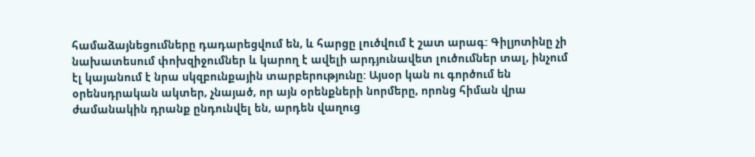համաձայնեցումները դադարեցվում են, և հարցը լուծվում է շատ արագ: Գիլյոտինը չի նախատեսում փոխզիջումներ և կարող է ավելի արդյունավետ լուծումներ տալ, ինչում էլ կայանում է նրա սկզբունքային տարբերությունը: Այսօր կան ու գործում են օրենսդրական ակտեր, չնայած, որ այն օրենքների նորմերը, որոնց հիման վրա ժամանակին դրանք ընդունվել են, արդեն վաղուց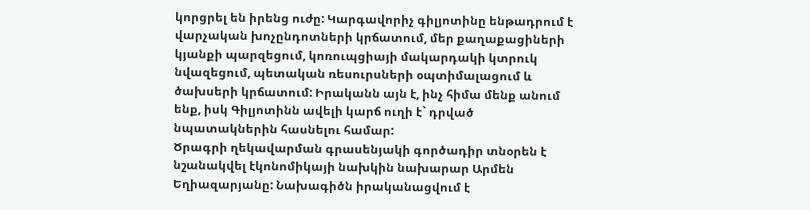կորցրել են իրենց ուժը: Կարգավորիչ գիլյոտինը ենթադրում է վարչական խոչընդոտների կրճատում, մեր քաղաքացիների կյանքի պարզեցում, կոռուպցիայի մակարդակի կտրուկ նվազեցում, պետական ռեսուրսների օպտիմալացում և ծախսերի կրճատում: Իրականն այն է, ինչ հիմա մենք անում ենք, իսկ Գիլյոտինն ավելի կարճ ուղի է` դրված նպատակներին հասնելու համար:
Ծրագրի ղեկավարման գրասենյակի գործադիր տնօրեն է նշանակվել էկոնոմիկայի նախկին նախարար Արմեն Եղիազարյանը: Նախագիծն իրականացվում է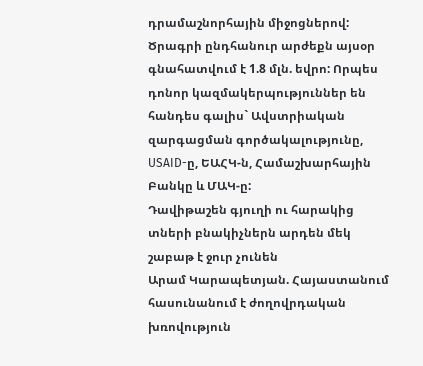դրամաշնորհային միջոցներով: Ծրագրի ընդհանուր արժեքն այսօր գնահատվում է 1.8 մլն. եվրո: Որպես դոնոր կազմակերպություններ են հանդես գալիս` Ավստրիական զարգացման գործակալությունը, USAID-ը, ԵԱՀԿ-ն, Համաշխարհային Բանկը և ՄԱԿ-ը:
Դավիթաշեն գյուղի ու հարակից տների բնակիչներն արդեն մեկ շաբաթ է ջուր չունեն
Արամ Կարապետյան. Հայաստանում հասունանում է ժողովրդական խռովություն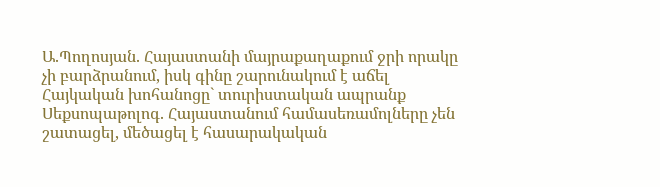Ա.Պողոսյան. Հայաստանի մայրաքաղաքում ջրի որակը չի բարձրանում, իսկ գինը շարունակում է աճել
Հայկական խոհանոցը` տուրիստական ապրանք
Սեքսոպաթոլոգ. Հայաստանում համասեռամոլները չեն շատացել, մեծացել է հասարակական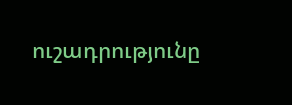ուշադրությունը